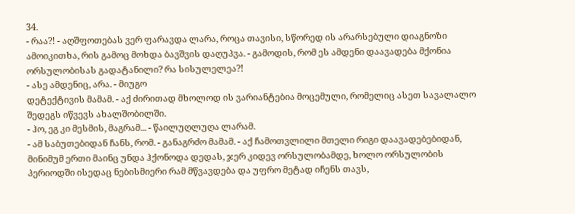34.
- რაა?! - აღშფოთებას ვერ ფარავდა ლარა, როცა თავისი, სწორედ ის არარსებული დიაგნოზი ამოიკითხა, რის გამოც მოხდა ბავშვის დაღუპვა. - გამოდის, რომ ეს ამდენი დაავადება მქონია ორსულობისას გადატანილი? რა სისულელეა?!
- ასე ამდენიც, არა. - მიუგო
დეტექტივის მამამ. - აქ ძირითად მხოლოდ ის ვარიანტებია მოცემული, რომელიც ასეთ სავალალო
შედეგს იწვევს ახალშობილში.
- ჰო, ეგ კი მესმის, მაგრამ... - წაილუღლუღა ლარამ.
- ამ საბუთებიდან ჩანს, რომ. - განაგრძო მამამ. - აქ ჩამოთვლილი მთელი რიგი დაავადებებიდან, მინიმუმ ერთი მაინც უნდა ჰქონოდა დედას, ჯერ კიდევ ორსულობამდე, ხოლო ორსულობის პერიოდში ისედაც ნებისმიერი რამ მწვავდება და უფრო მეტად იჩენს თავს,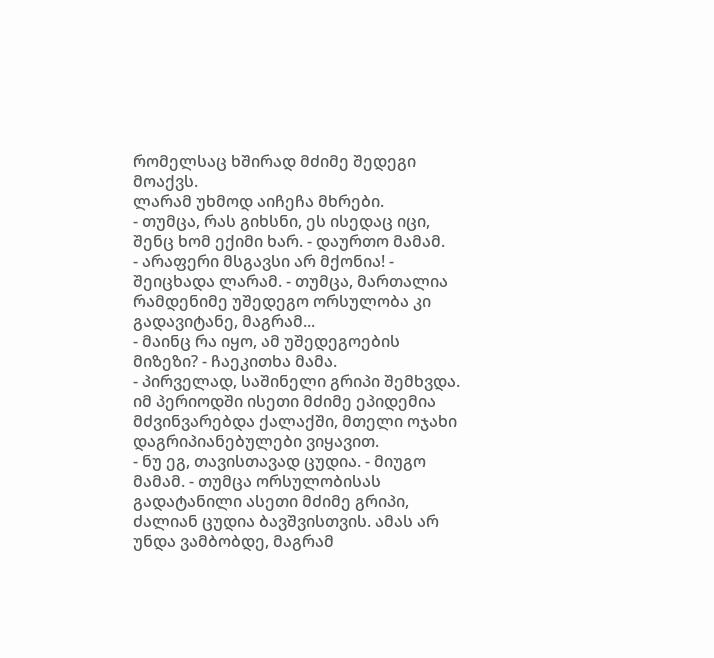რომელსაც ხშირად მძიმე შედეგი მოაქვს.
ლარამ უხმოდ აიჩეჩა მხრები.
- თუმცა, რას გიხსნი, ეს ისედაც იცი, შენც ხომ ექიმი ხარ. - დაურთო მამამ.
- არაფერი მსგავსი არ მქონია! - შეიცხადა ლარამ. - თუმცა, მართალია რამდენიმე უშედეგო ორსულობა კი გადავიტანე, მაგრამ...
- მაინც რა იყო, ამ უშედეგოების მიზეზი? - ჩაეკითხა მამა.
- პირველად, საშინელი გრიპი შემხვდა. იმ პერიოდში ისეთი მძიმე ეპიდემია მძვინვარებდა ქალაქში, მთელი ოჯახი დაგრიპიანებულები ვიყავით.
- ნუ ეგ, თავისთავად ცუდია. - მიუგო მამამ. - თუმცა ორსულობისას გადატანილი ასეთი მძიმე გრიპი, ძალიან ცუდია ბავშვისთვის. ამას არ უნდა ვამბობდე, მაგრამ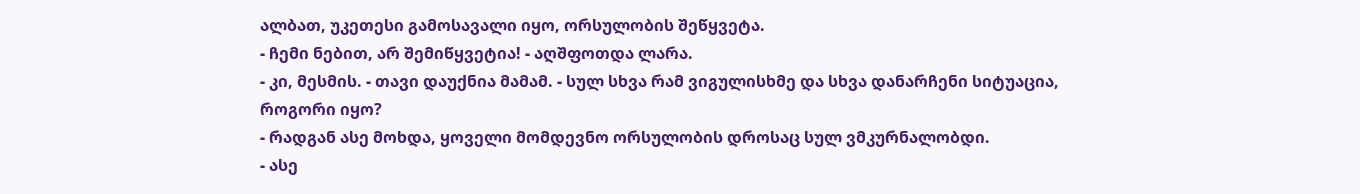ალბათ, უკეთესი გამოსავალი იყო, ორსულობის შეწყვეტა.
- ჩემი ნებით, არ შემიწყვეტია! - აღშფოთდა ლარა.
- კი, მესმის. - თავი დაუქნია მამამ. - სულ სხვა რამ ვიგულისხმე და სხვა დანარჩენი სიტუაცია, როგორი იყო?
- რადგან ასე მოხდა, ყოველი მომდევნო ორსულობის დროსაც სულ ვმკურნალობდი.
- ასე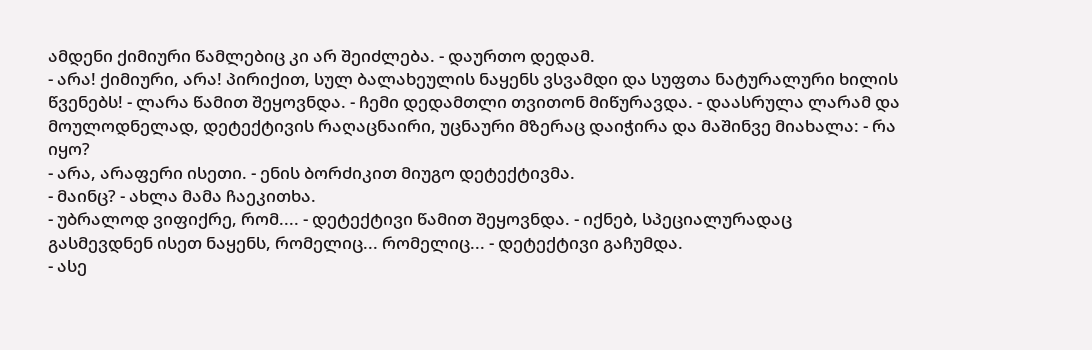ამდენი ქიმიური წამლებიც კი არ შეიძლება. - დაურთო დედამ.
- არა! ქიმიური, არა! პირიქით, სულ ბალახეულის ნაყენს ვსვამდი და სუფთა ნატურალური ხილის წვენებს! - ლარა წამით შეყოვნდა. - ჩემი დედამთლი თვითონ მიწურავდა. - დაასრულა ლარამ და მოულოდნელად, დეტექტივის რაღაცნაირი, უცნაური მზერაც დაიჭირა და მაშინვე მიახალა: - რა იყო?
- არა, არაფერი ისეთი. - ენის ბორძიკით მიუგო დეტექტივმა.
- მაინც? - ახლა მამა ჩაეკითხა.
- უბრალოდ ვიფიქრე, რომ.... - დეტექტივი წამით შეყოვნდა. - იქნებ, სპეციალურადაც გასმევდნენ ისეთ ნაყენს, რომელიც... რომელიც... - დეტექტივი გაჩუმდა.
- ასე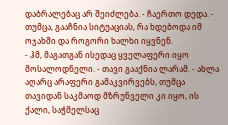დაბრალებაც არ შეიძლება. - ჩაერთო დედა. - თუმცა, გააჩნია სიტუაციას, რა ხდებოდა იმ ოჯახში და როგორი ხალხი იყვნენ.
- ჰმ, მაგათგან ისედაც ყველაფერი იყო მოსალოდნელი. - თავი გააქნია ლარამ. - ახლა აღარც არაფერი გამაკვირვებს, თუმცა თავიდან საკმაოდ მზრუნველი კი იყო, ის ქალი, საჭმელსაც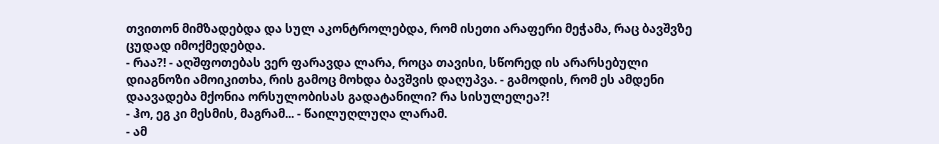თვითონ მიმზადებდა და სულ აკონტროლებდა, რომ ისეთი არაფერი მეჭამა, რაც ბავშვზე ცუდად იმოქმედებდა.
- რაა?! - აღშფოთებას ვერ ფარავდა ლარა, როცა თავისი, სწორედ ის არარსებული დიაგნოზი ამოიკითხა, რის გამოც მოხდა ბავშვის დაღუპვა. - გამოდის, რომ ეს ამდენი დაავადება მქონია ორსულობისას გადატანილი? რა სისულელეა?!
- ჰო, ეგ კი მესმის, მაგრამ... - წაილუღლუღა ლარამ.
- ამ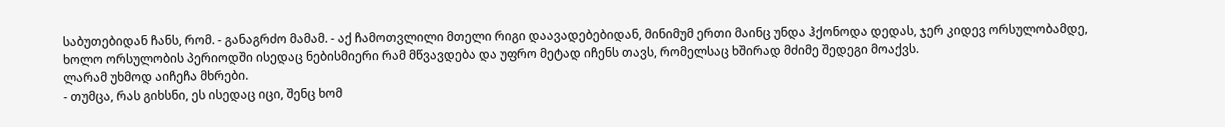საბუთებიდან ჩანს, რომ. - განაგრძო მამამ. - აქ ჩამოთვლილი მთელი რიგი დაავადებებიდან, მინიმუმ ერთი მაინც უნდა ჰქონოდა დედას, ჯერ კიდევ ორსულობამდე, ხოლო ორსულობის პერიოდში ისედაც ნებისმიერი რამ მწვავდება და უფრო მეტად იჩენს თავს, რომელსაც ხშირად მძიმე შედეგი მოაქვს.
ლარამ უხმოდ აიჩეჩა მხრები.
- თუმცა, რას გიხსნი, ეს ისედაც იცი, შენც ხომ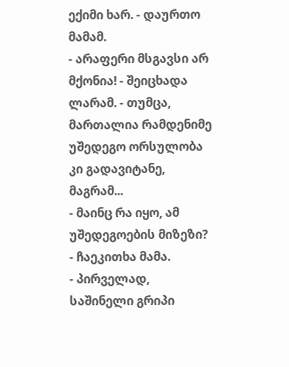ექიმი ხარ. - დაურთო მამამ.
- არაფერი მსგავსი არ მქონია! - შეიცხადა ლარამ. - თუმცა, მართალია რამდენიმე უშედეგო ორსულობა კი გადავიტანე, მაგრამ...
- მაინც რა იყო, ამ უშედეგოების მიზეზი? - ჩაეკითხა მამა.
- პირველად, საშინელი გრიპი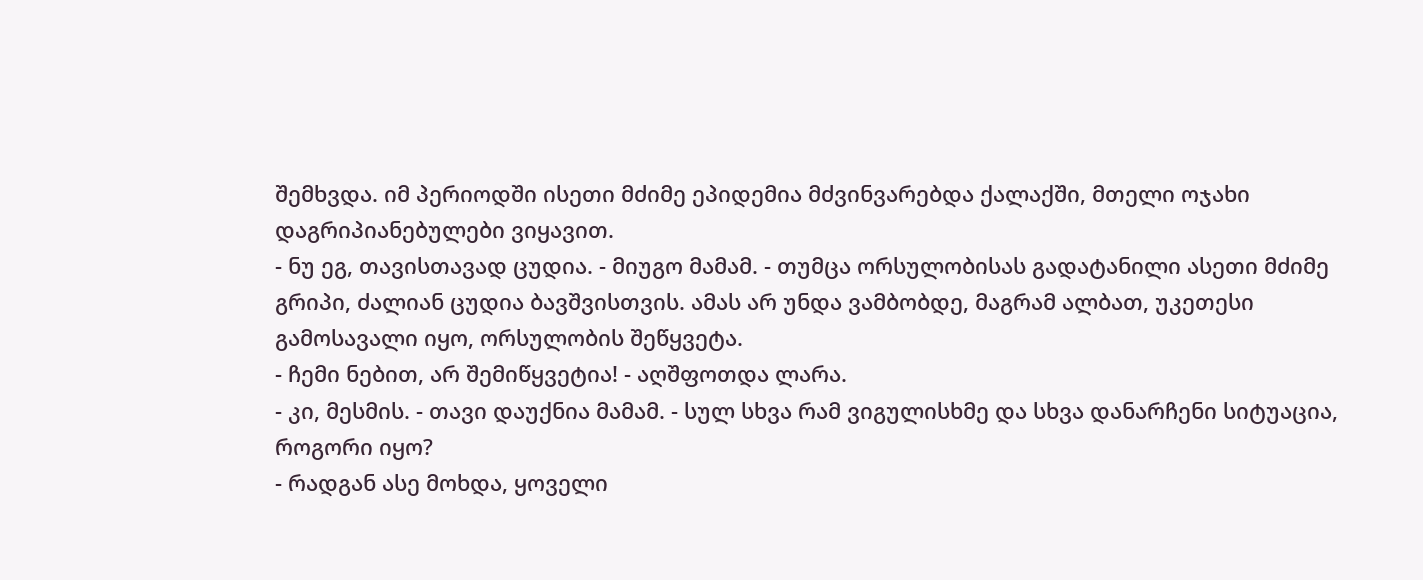შემხვდა. იმ პერიოდში ისეთი მძიმე ეპიდემია მძვინვარებდა ქალაქში, მთელი ოჯახი დაგრიპიანებულები ვიყავით.
- ნუ ეგ, თავისთავად ცუდია. - მიუგო მამამ. - თუმცა ორსულობისას გადატანილი ასეთი მძიმე გრიპი, ძალიან ცუდია ბავშვისთვის. ამას არ უნდა ვამბობდე, მაგრამ ალბათ, უკეთესი გამოსავალი იყო, ორსულობის შეწყვეტა.
- ჩემი ნებით, არ შემიწყვეტია! - აღშფოთდა ლარა.
- კი, მესმის. - თავი დაუქნია მამამ. - სულ სხვა რამ ვიგულისხმე და სხვა დანარჩენი სიტუაცია, როგორი იყო?
- რადგან ასე მოხდა, ყოველი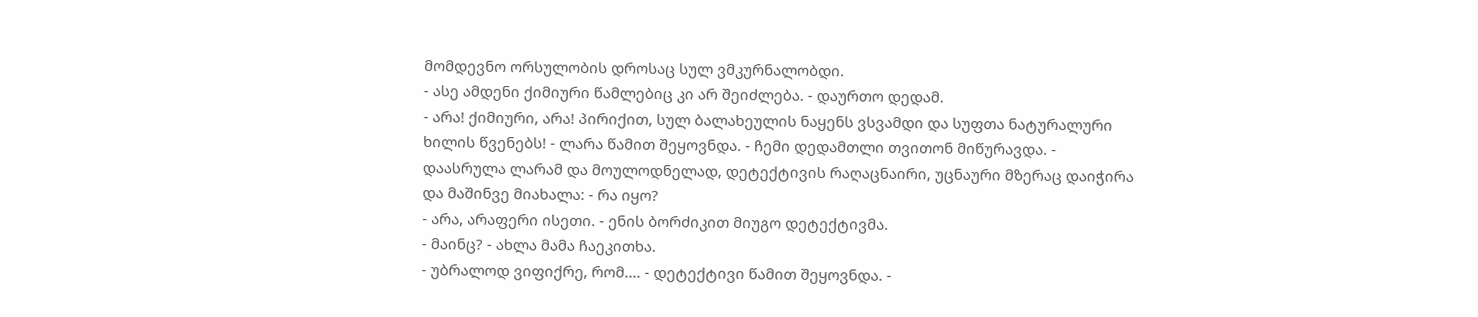მომდევნო ორსულობის დროსაც სულ ვმკურნალობდი.
- ასე ამდენი ქიმიური წამლებიც კი არ შეიძლება. - დაურთო დედამ.
- არა! ქიმიური, არა! პირიქით, სულ ბალახეულის ნაყენს ვსვამდი და სუფთა ნატურალური ხილის წვენებს! - ლარა წამით შეყოვნდა. - ჩემი დედამთლი თვითონ მიწურავდა. - დაასრულა ლარამ და მოულოდნელად, დეტექტივის რაღაცნაირი, უცნაური მზერაც დაიჭირა და მაშინვე მიახალა: - რა იყო?
- არა, არაფერი ისეთი. - ენის ბორძიკით მიუგო დეტექტივმა.
- მაინც? - ახლა მამა ჩაეკითხა.
- უბრალოდ ვიფიქრე, რომ.... - დეტექტივი წამით შეყოვნდა. -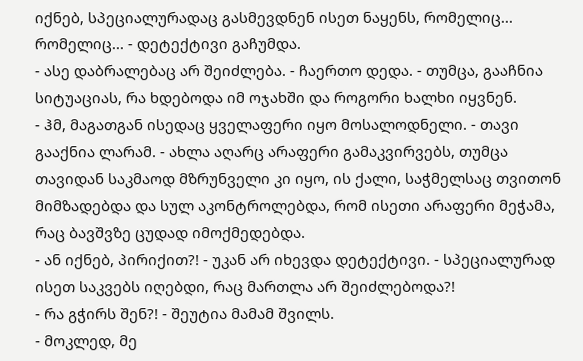იქნებ, სპეციალურადაც გასმევდნენ ისეთ ნაყენს, რომელიც... რომელიც... - დეტექტივი გაჩუმდა.
- ასე დაბრალებაც არ შეიძლება. - ჩაერთო დედა. - თუმცა, გააჩნია სიტუაციას, რა ხდებოდა იმ ოჯახში და როგორი ხალხი იყვნენ.
- ჰმ, მაგათგან ისედაც ყველაფერი იყო მოსალოდნელი. - თავი გააქნია ლარამ. - ახლა აღარც არაფერი გამაკვირვებს, თუმცა თავიდან საკმაოდ მზრუნველი კი იყო, ის ქალი, საჭმელსაც თვითონ მიმზადებდა და სულ აკონტროლებდა, რომ ისეთი არაფერი მეჭამა, რაც ბავშვზე ცუდად იმოქმედებდა.
- ან იქნებ, პირიქით?! - უკან არ იხევდა დეტექტივი. - სპეციალურად ისეთ საკვებს იღებდი, რაც მართლა არ შეიძლებოდა?!
- რა გჭირს შენ?! - შეუტია მამამ შვილს.
- მოკლედ, მე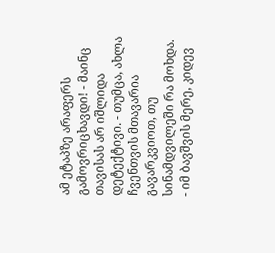ამ ეტაპზე არაფერს გამოვრიცხავდი! - მაინც თავისას არ იშლიდა დეტექტივი. - თუმცა, ახლა ჩვენთვის მთავარია გავარკვიოთ, თუ სინამდვილეში რა მოხდა.
- იმ ბავშვის მერე, კიდევ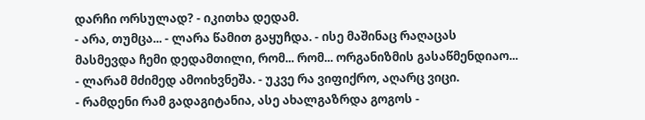დარჩი ორსულად? - იკითხა დედამ.
- არა, თუმცა... - ლარა წამით გაყუჩდა. - ისე მაშინაც რაღაცას მასმევდა ჩემი დედამთილი, რომ... რომ... ორგანიზმის გასაწმენდიაო... - ლარამ მძიმედ ამოიხვნეშა. - უკვე რა ვიფიქრო, აღარც ვიცი.
- რამდენი რამ გადაგიტანია, ასე ახალგაზრდა გოგოს -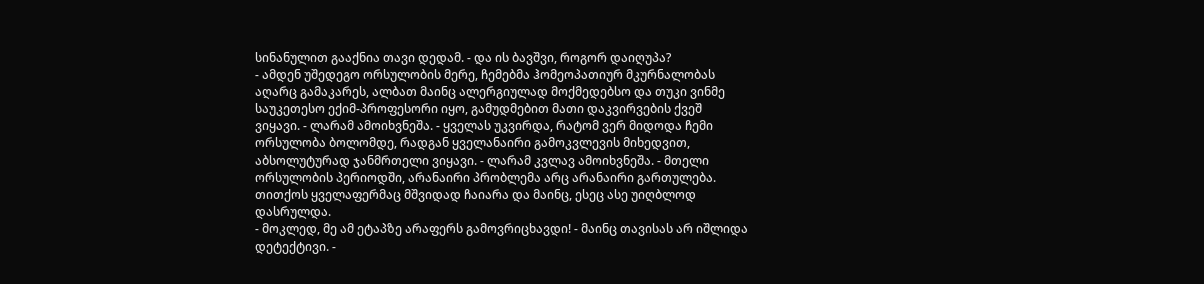სინანულით გააქნია თავი დედამ. - და ის ბავშვი, როგორ დაიღუპა?
- ამდენ უშედეგო ორსულობის მერე, ჩემებმა ჰომეოპათიურ მკურნალობას აღარც გამაკარეს, ალბათ მაინც ალერგიულად მოქმედებსო და თუკი ვინმე საუკეთესო ექიმ-პროფესორი იყო, გამუდმებით მათი დაკვირვების ქვეშ ვიყავი. - ლარამ ამოიხვნეშა. - ყველას უკვირდა, რატომ ვერ მიდოდა ჩემი ორსულობა ბოლომდე, რადგან ყველანაირი გამოკვლევის მიხედვით, აბსოლუტურად ჯანმრთელი ვიყავი. - ლარამ კვლავ ამოიხვნეშა. - მთელი ორსულობის პერიოდში, არანაირი პრობლემა არც არანაირი გართულება. თითქოს ყველაფერმაც მშვიდად ჩაიარა და მაინც, ესეც ასე უიღბლოდ დასრულდა.
- მოკლედ, მე ამ ეტაპზე არაფერს გამოვრიცხავდი! - მაინც თავისას არ იშლიდა დეტექტივი. -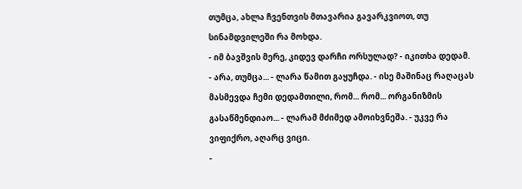თუმცა, ახლა ჩვენთვის მთავარია გავარკვიოთ, თუ სინამდვილეში რა მოხდა.
- იმ ბავშვის მერე, კიდევ დარჩი ორსულად? - იკითხა დედამ.
- არა, თუმცა... - ლარა წამით გაყუჩდა. - ისე მაშინაც რაღაცას მასმევდა ჩემი დედამთილი, რომ... რომ... ორგანიზმის გასაწმენდიაო... - ლარამ მძიმედ ამოიხვნეშა. - უკვე რა ვიფიქრო, აღარც ვიცი.
-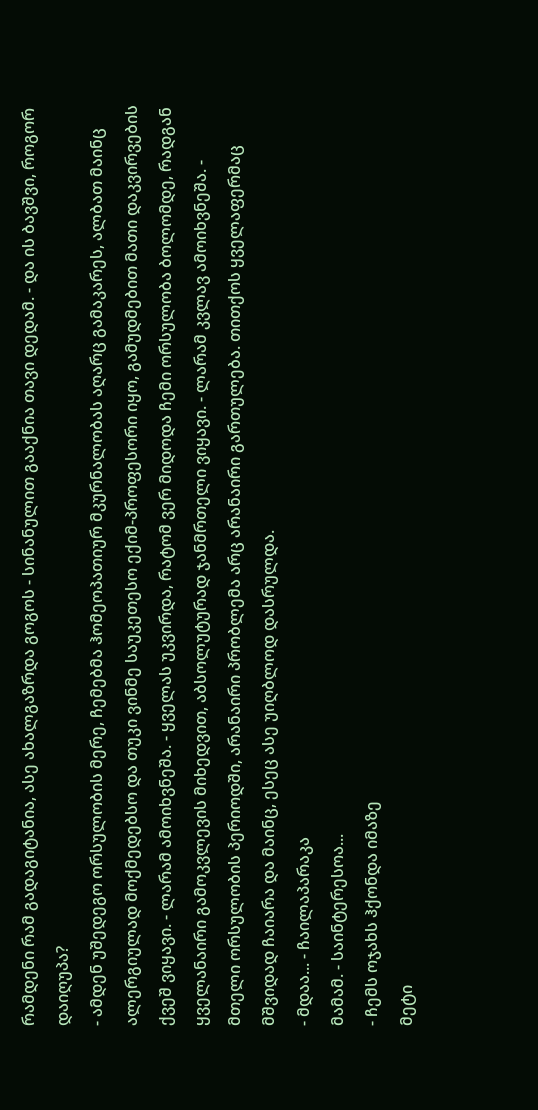რამდენი რამ გადაგიტანია, ასე ახალგაზრდა გოგოს - სინანულით გააქნია თავი დედამ. - და ის ბავშვი, როგორ დაიღუპა?
- ამდენ უშედეგო ორსულობის მერე, ჩემებმა ჰომეოპათიურ მკურნალობას აღარც გამაკარეს, ალბათ მაინც ალერგიულად მოქმედებსო და თუკი ვინმე საუკეთესო ექიმ-პროფესორი იყო, გამუდმებით მათი დაკვირვების ქვეშ ვიყავი. - ლარამ ამოიხვნეშა. - ყველას უკვირდა, რატომ ვერ მიდოდა ჩემი ორსულობა ბოლომდე, რადგან ყველანაირი გამოკვლევის მიხედვით, აბსოლუტურად ჯანმრთელი ვიყავი. - ლარამ კვლავ ამოიხვნეშა. - მთელი ორსულობის პერიოდში, არანაირი პრობლემა არც არანაირი გართულება. თითქოს ყველაფერმაც მშვიდად ჩაიარა და მაინც, ესეც ასე უიღბლოდ დასრულდა.
- მდაა... - ჩაილაპარაკა
მამამ. - საინტერესოა...
- ჩემს ოჯახს ჰქონდა იმაზე
მეტი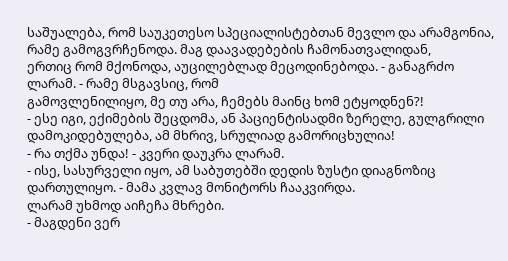საშუალება, რომ საუკეთესო სპეციალისტებთან მევლო და არამგონია, რამე გამოგვრჩენოდა. მაგ დაავადებების ჩამონათვალიდან,
ერთიც რომ მქონოდა, აუცილებლად მეცოდინებოდა. - განაგრძო ლარამ. - რამე მსგავსიც, რომ
გამოვლენილიყო, მე თუ არა, ჩემებს მაინც ხომ ეტყოდნენ?!
- ესე იგი, ექიმების შეცდომა, ან პაციენტისადმი ზერელე, გულგრილი დამოკიდებულება, ამ მხრივ, სრულიად გამორიცხულია!
- რა თქმა უნდა! - კვერი დაუკრა ლარამ.
- ისე, სასურველი იყო, ამ საბუთებში დედის ზუსტი დიაგნოზიც დართულიყო. - მამა კვლავ მონიტორს ჩააკვირდა.
ლარამ უხმოდ აიჩეჩა მხრები.
- მაგდენი ვერ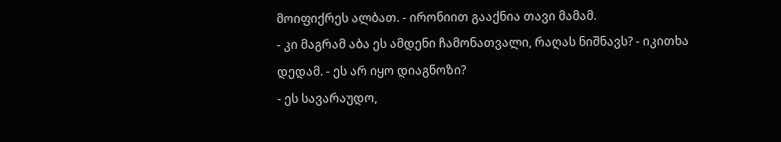მოიფიქრეს ალბათ. - ირონიით გააქნია თავი მამამ.
- კი მაგრამ აბა ეს ამდენი ჩამონათვალი, რაღას ნიშნავს? - იკითხა დედამ. - ეს არ იყო დიაგნოზი?
- ეს სავარაუდო,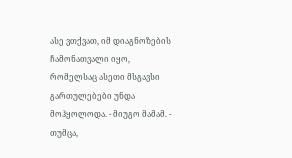ასე ვთქვათ, იმ დიაგნოზების ჩამონათვალი იყო, რომელსაც ასეთი მსგავსი გართულებები უნდა მოჰყოლოდა. - მიუგო მამამ. - თუმცა,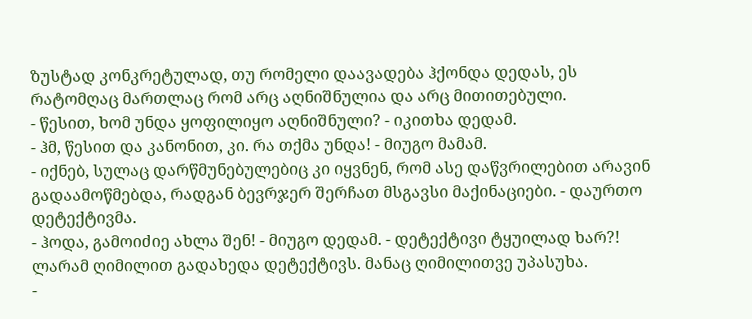ზუსტად კონკრეტულად, თუ რომელი დაავადება ჰქონდა დედას, ეს რატომღაც მართლაც რომ არც აღნიშნულია და არც მითითებული.
- წესით, ხომ უნდა ყოფილიყო აღნიშნული? - იკითხა დედამ.
- ჰმ, წესით და კანონით, კი. რა თქმა უნდა! - მიუგო მამამ.
- იქნებ, სულაც დარწმუნებულებიც კი იყვნენ, რომ ასე დაწვრილებით არავინ გადაამოწმებდა, რადგან ბევრჯერ შერჩათ მსგავსი მაქინაციები. - დაურთო დეტექტივმა.
- ჰოდა, გამოიძიე ახლა შენ! - მიუგო დედამ. - დეტექტივი ტყუილად ხარ?!
ლარამ ღიმილით გადახედა დეტექტივს. მანაც ღიმილითვე უპასუხა.
-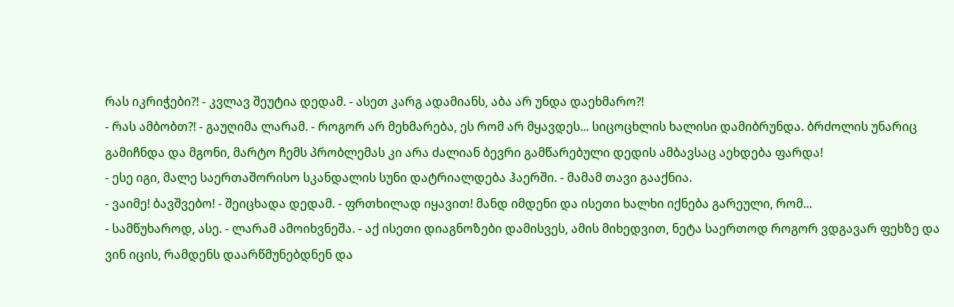რას იკრიჭები?! - კვლავ შეუტია დედამ. - ასეთ კარგ ადამიანს, აბა არ უნდა დაეხმარო?!
- რას ამბობთ?! - გაუღიმა ლარამ. - როგორ არ მეხმარება, ეს რომ არ მყავდეს... სიცოცხლის ხალისი დამიბრუნდა. ბრძოლის უნარიც გამიჩნდა და მგონი, მარტო ჩემს პრობლემას კი არა ძალიან ბევრი გამწარებული დედის ამბავსაც აეხდება ფარდა!
- ესე იგი, მალე საერთაშორისო სკანდალის სუნი დატრიალდება ჰაერში. - მამამ თავი გააქნია.
- ვაიმე! ბავშვებო! - შეიცხადა დედამ. - ფრთხილად იყავით! მანდ იმდენი და ისეთი ხალხი იქნება გარეული, რომ...
- სამწუხაროდ, ასე. - ლარამ ამოიხვნეშა. - აქ ისეთი დიაგნოზები დამისვეს, ამის მიხედვით, ნეტა საერთოდ როგორ ვდგავარ ფეხზე და ვინ იცის, რამდენს დაარწმუნებდნენ და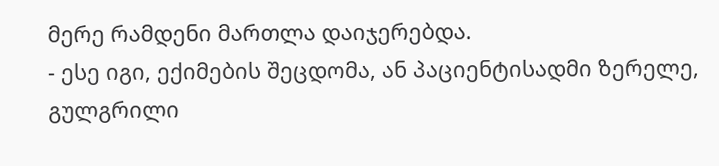მერე რამდენი მართლა დაიჯერებდა.
- ესე იგი, ექიმების შეცდომა, ან პაციენტისადმი ზერელე, გულგრილი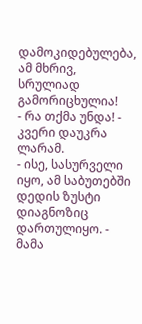დამოკიდებულება, ამ მხრივ, სრულიად გამორიცხულია!
- რა თქმა უნდა! - კვერი დაუკრა ლარამ.
- ისე, სასურველი იყო, ამ საბუთებში დედის ზუსტი დიაგნოზიც დართულიყო. - მამა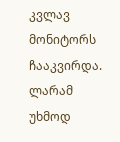კვლავ მონიტორს ჩააკვირდა.
ლარამ უხმოდ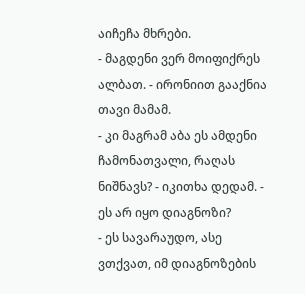აიჩეჩა მხრები.
- მაგდენი ვერ მოიფიქრეს ალბათ. - ირონიით გააქნია თავი მამამ.
- კი მაგრამ აბა ეს ამდენი ჩამონათვალი, რაღას ნიშნავს? - იკითხა დედამ. - ეს არ იყო დიაგნოზი?
- ეს სავარაუდო, ასე ვთქვათ, იმ დიაგნოზების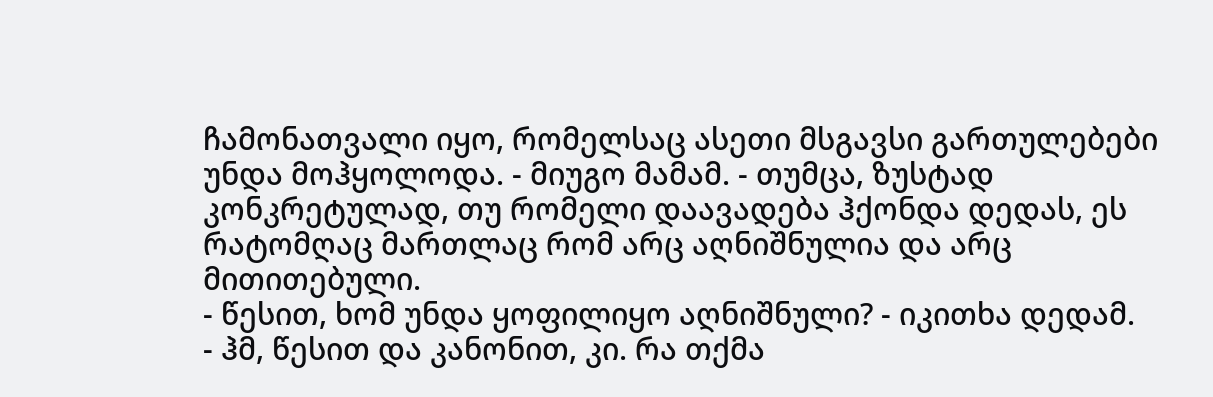ჩამონათვალი იყო, რომელსაც ასეთი მსგავსი გართულებები უნდა მოჰყოლოდა. - მიუგო მამამ. - თუმცა, ზუსტად კონკრეტულად, თუ რომელი დაავადება ჰქონდა დედას, ეს რატომღაც მართლაც რომ არც აღნიშნულია და არც მითითებული.
- წესით, ხომ უნდა ყოფილიყო აღნიშნული? - იკითხა დედამ.
- ჰმ, წესით და კანონით, კი. რა თქმა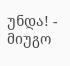უნდა! - მიუგო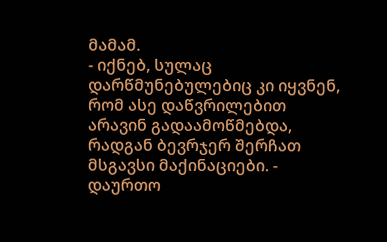მამამ.
- იქნებ, სულაც დარწმუნებულებიც კი იყვნენ, რომ ასე დაწვრილებით არავინ გადაამოწმებდა, რადგან ბევრჯერ შერჩათ მსგავსი მაქინაციები. - დაურთო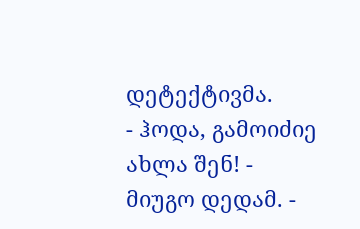დეტექტივმა.
- ჰოდა, გამოიძიე ახლა შენ! - მიუგო დედამ. -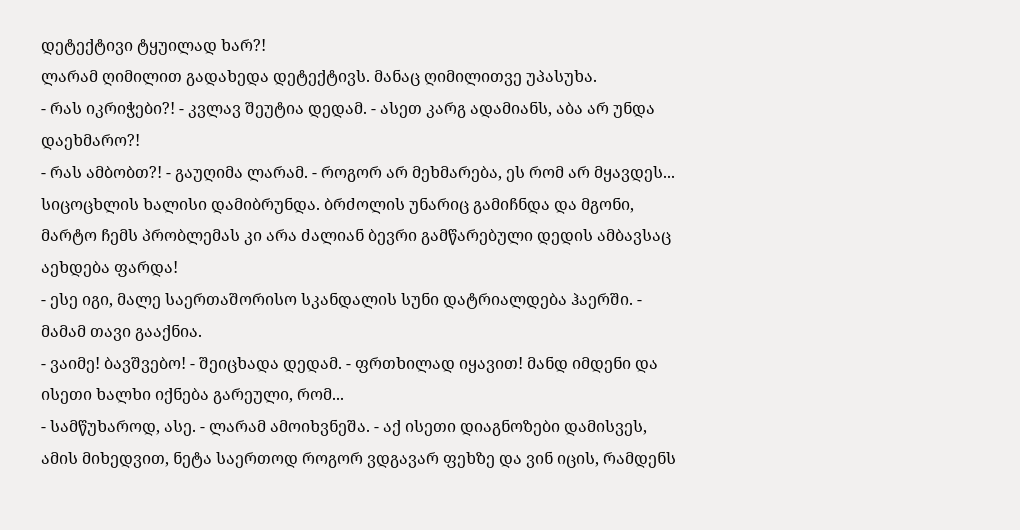დეტექტივი ტყუილად ხარ?!
ლარამ ღიმილით გადახედა დეტექტივს. მანაც ღიმილითვე უპასუხა.
- რას იკრიჭები?! - კვლავ შეუტია დედამ. - ასეთ კარგ ადამიანს, აბა არ უნდა დაეხმარო?!
- რას ამბობთ?! - გაუღიმა ლარამ. - როგორ არ მეხმარება, ეს რომ არ მყავდეს... სიცოცხლის ხალისი დამიბრუნდა. ბრძოლის უნარიც გამიჩნდა და მგონი, მარტო ჩემს პრობლემას კი არა ძალიან ბევრი გამწარებული დედის ამბავსაც აეხდება ფარდა!
- ესე იგი, მალე საერთაშორისო სკანდალის სუნი დატრიალდება ჰაერში. - მამამ თავი გააქნია.
- ვაიმე! ბავშვებო! - შეიცხადა დედამ. - ფრთხილად იყავით! მანდ იმდენი და ისეთი ხალხი იქნება გარეული, რომ...
- სამწუხაროდ, ასე. - ლარამ ამოიხვნეშა. - აქ ისეთი დიაგნოზები დამისვეს, ამის მიხედვით, ნეტა საერთოდ როგორ ვდგავარ ფეხზე და ვინ იცის, რამდენს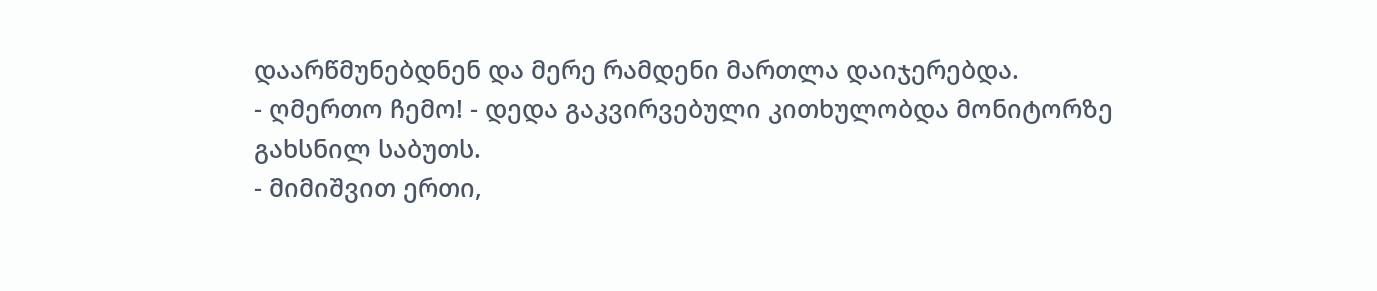დაარწმუნებდნენ და მერე რამდენი მართლა დაიჯერებდა.
- ღმერთო ჩემო! - დედა გაკვირვებული კითხულობდა მონიტორზე გახსნილ საბუთს.
- მიმიშვით ერთი,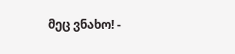მეც ვნახო! -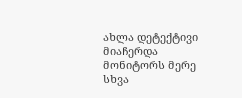ახლა დეტექტივი მიაჩერდა მონიტორს მერე სხვა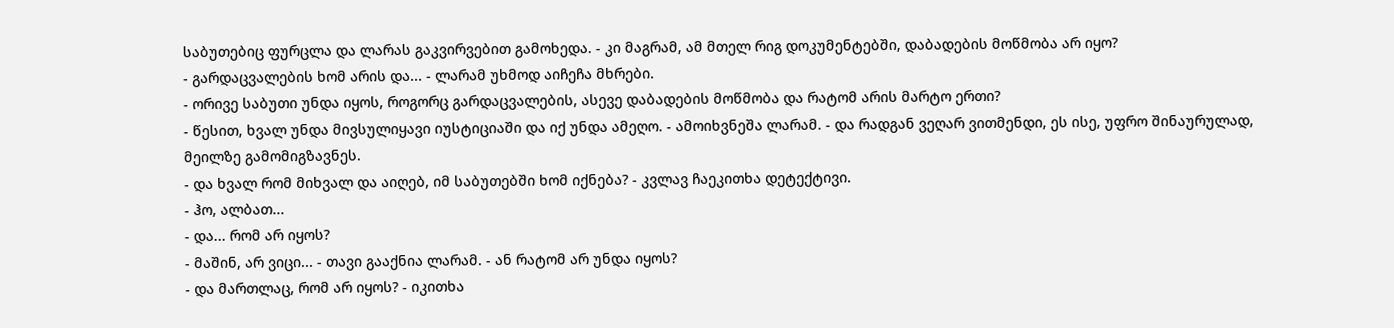საბუთებიც ფურცლა და ლარას გაკვირვებით გამოხედა. - კი მაგრამ, ამ მთელ რიგ დოკუმენტებში, დაბადების მოწმობა არ იყო?
- გარდაცვალების ხომ არის და... - ლარამ უხმოდ აიჩეჩა მხრები.
- ორივე საბუთი უნდა იყოს, როგორც გარდაცვალების, ასევე დაბადების მოწმობა და რატომ არის მარტო ერთი?
- წესით, ხვალ უნდა მივსულიყავი იუსტიციაში და იქ უნდა ამეღო. - ამოიხვნეშა ლარამ. - და რადგან ვეღარ ვითმენდი, ეს ისე, უფრო შინაურულად, მეილზე გამომიგზავნეს.
- და ხვალ რომ მიხვალ და აიღებ, იმ საბუთებში ხომ იქნება? - კვლავ ჩაეკითხა დეტექტივი.
- ჰო, ალბათ...
- და... რომ არ იყოს?
- მაშინ, არ ვიცი... - თავი გააქნია ლარამ. - ან რატომ არ უნდა იყოს?
- და მართლაც, რომ არ იყოს? - იკითხა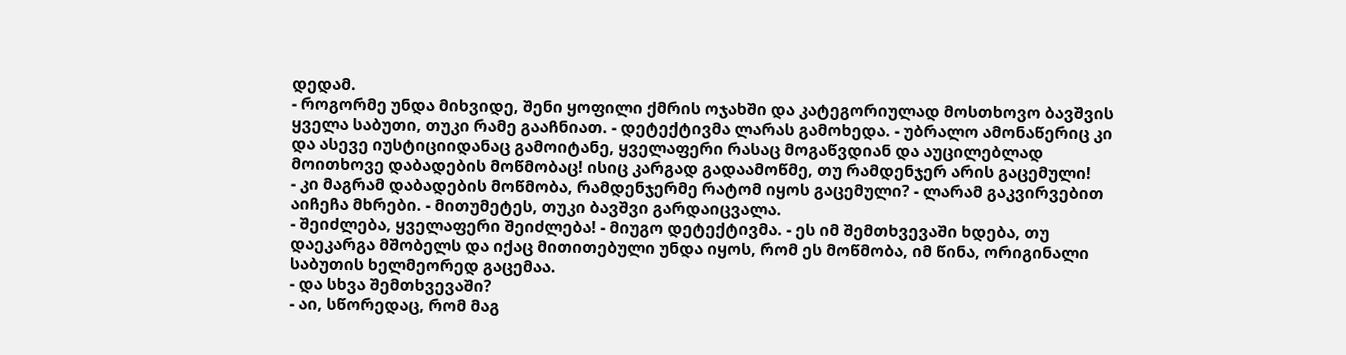დედამ.
- როგორმე უნდა მიხვიდე, შენი ყოფილი ქმრის ოჯახში და კატეგორიულად მოსთხოვო ბავშვის ყველა საბუთი, თუკი რამე გააჩნიათ. - დეტექტივმა ლარას გამოხედა. - უბრალო ამონაწერიც კი და ასევე იუსტიციიდანაც გამოიტანე, ყველაფერი რასაც მოგაწვდიან და აუცილებლად მოითხოვე დაბადების მოწმობაც! ისიც კარგად გადაამოწმე, თუ რამდენჯერ არის გაცემული!
- კი მაგრამ დაბადების მოწმობა, რამდენჯერმე რატომ იყოს გაცემული? - ლარამ გაკვირვებით აიჩეჩა მხრები. - მითუმეტეს, თუკი ბავშვი გარდაიცვალა.
- შეიძლება, ყველაფერი შეიძლება! - მიუგო დეტექტივმა. - ეს იმ შემთხვევაში ხდება, თუ დაეკარგა მშობელს და იქაც მითითებული უნდა იყოს, რომ ეს მოწმობა, იმ წინა, ორიგინალი საბუთის ხელმეორედ გაცემაა.
- და სხვა შემთხვევაში?
- აი, სწორედაც, რომ მაგ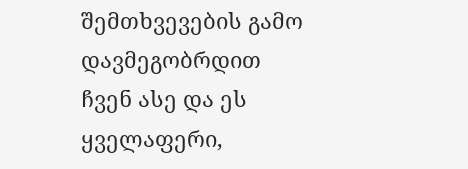შემთხვევების გამო დავმეგობრდით ჩვენ ასე და ეს ყველაფერი,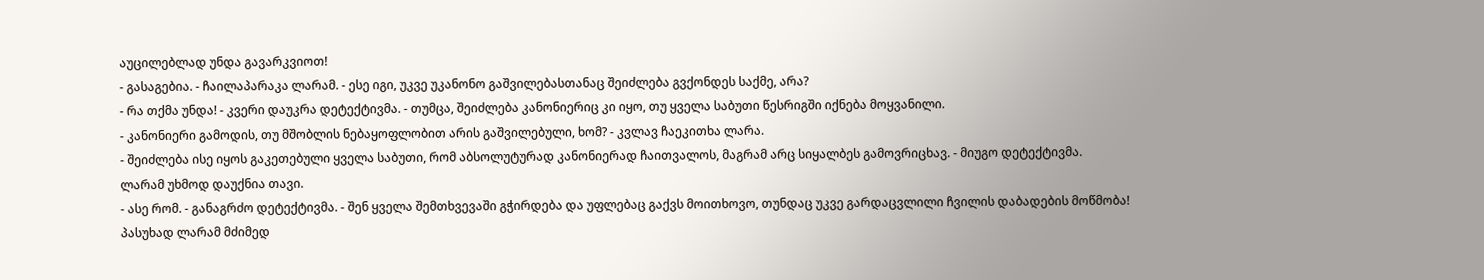აუცილებლად უნდა გავარკვიოთ!
- გასაგებია. - ჩაილაპარაკა ლარამ. - ესე იგი, უკვე უკანონო გაშვილებასთანაც შეიძლება გვქონდეს საქმე, არა?
- რა თქმა უნდა! - კვერი დაუკრა დეტექტივმა. - თუმცა, შეიძლება კანონიერიც კი იყო, თუ ყველა საბუთი წესრიგში იქნება მოყვანილი.
- კანონიერი გამოდის, თუ მშობლის ნებაყოფლობით არის გაშვილებული, ხომ? - კვლავ ჩაეკითხა ლარა.
- შეიძლება ისე იყოს გაკეთებული ყველა საბუთი, რომ აბსოლუტურად კანონიერად ჩაითვალოს, მაგრამ არც სიყალბეს გამოვრიცხავ. - მიუგო დეტექტივმა.
ლარამ უხმოდ დაუქნია თავი.
- ასე რომ. - განაგრძო დეტექტივმა. - შენ ყველა შემთხვევაში გჭირდება და უფლებაც გაქვს მოითხოვო, თუნდაც უკვე გარდაცვლილი ჩვილის დაბადების მოწმობა!
პასუხად ლარამ მძიმედ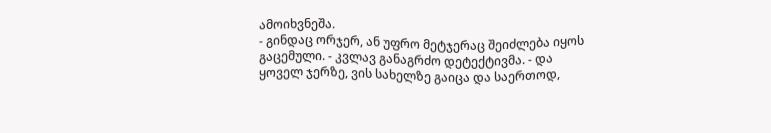ამოიხვნეშა.
- გინდაც ორჯერ, ან უფრო მეტჯერაც შეიძლება იყოს გაცემული. - კვლავ განაგრძო დეტექტივმა. - და ყოველ ჯერზე, ვის სახელზე გაიცა და საერთოდ,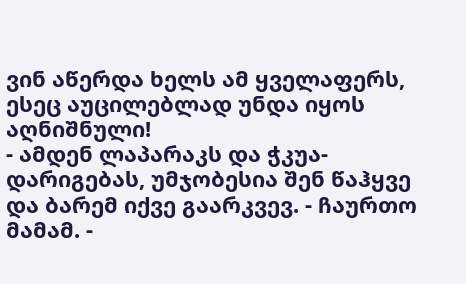ვინ აწერდა ხელს ამ ყველაფერს, ესეც აუცილებლად უნდა იყოს აღნიშნული!
- ამდენ ლაპარაკს და ჭკუა-დარიგებას, უმჯობესია შენ წაჰყვე და ბარემ იქვე გაარკვევ. - ჩაურთო მამამ. -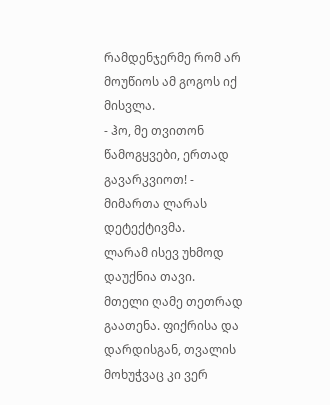რამდენჯერმე რომ არ მოუწიოს ამ გოგოს იქ მისვლა.
- ჰო, მე თვითონ წამოგყვები, ერთად გავარკვიოთ! - მიმართა ლარას დეტექტივმა.
ლარამ ისევ უხმოდ დაუქნია თავი.
მთელი ღამე თეთრად გაათენა. ფიქრისა და დარდისგან, თვალის მოხუჭვაც კი ვერ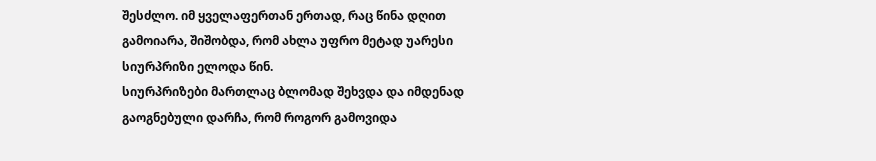შესძლო. იმ ყველაფერთან ერთად, რაც წინა დღით გამოიარა, შიშობდა, რომ ახლა უფრო მეტად უარესი სიურპრიზი ელოდა წინ.
სიურპრიზები მართლაც ბლომად შეხვდა და იმდენად გაოგნებული დარჩა, რომ როგორ გამოვიდა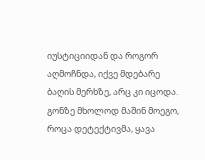იუსტიციიდან და როგორ აღმოჩნდა, იქვე მდებარე ბაღის მერხზე, არც კი იცოდა. გონზე მხოლოდ მაშინ მოეგო, როცა დეტექტივმა, ყავა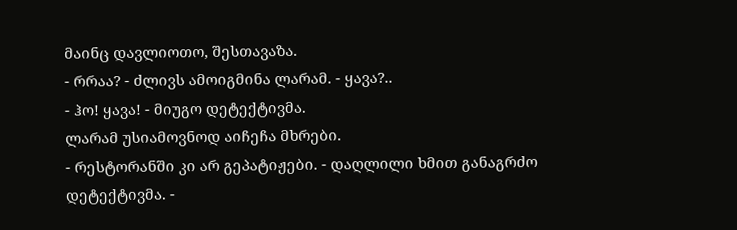მაინც დავლიოთო, შესთავაზა.
- რრაა? - ძლივს ამოიგმინა ლარამ. - ყავა?..
- ჰო! ყავა! - მიუგო დეტექტივმა.
ლარამ უსიამოვნოდ აიჩეჩა მხრები.
- რესტორანში კი არ გეპატიჟები. - დაღლილი ხმით განაგრძო დეტექტივმა. -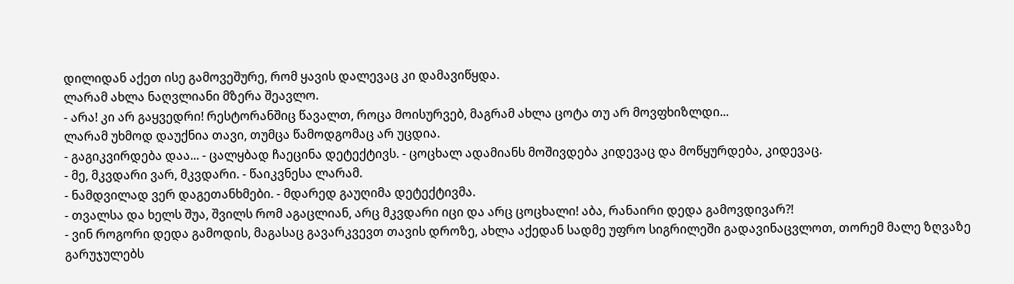დილიდან აქეთ ისე გამოვეშურე, რომ ყავის დალევაც კი დამავიწყდა.
ლარამ ახლა ნაღვლიანი მზერა შეავლო.
- არა! კი არ გაყვედრი! რესტორანშიც წავალთ, როცა მოისურვებ, მაგრამ ახლა ცოტა თუ არ მოვფხიზლდი...
ლარამ უხმოდ დაუქნია თავი, თუმცა წამოდგომაც არ უცდია.
- გაგიკვირდება დაა... - ცალყბად ჩაეცინა დეტექტივს. - ცოცხალ ადამიანს მოშივდება კიდევაც და მოწყურდება, კიდევაც.
- მე, მკვდარი ვარ, მკვდარი. - წაიკვნესა ლარამ.
- ნამდვილად ვერ დაგეთანხმები. - მდარედ გაუღიმა დეტექტივმა.
- თვალსა და ხელს შუა, შვილს რომ აგაცლიან, არც მკვდარი იცი და არც ცოცხალი! აბა, რანაირი დედა გამოვდივარ?!
- ვინ როგორი დედა გამოდის, მაგასაც გავარკვევთ თავის დროზე, ახლა აქედან სადმე უფრო სიგრილეში გადავინაცვლოთ, თორემ მალე ზღვაზე გარუჯულებს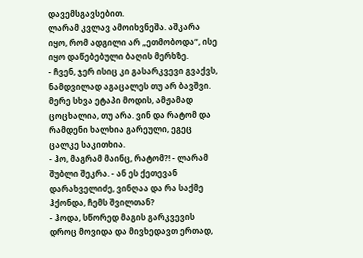დავემსგავსებით.
ლარამ კვლავ ამოიხვნეშა. აშკარა იყო, რომ ადგილი არ „ეთმობოდა“, ისე იყო დაწებებული ბაღის მერხზე.
- ჩვენ, ჯერ ისიც კი გასარკვევი გვაქვს, ნამდვილად აგაცალეს თუ არ ბავშვი. მერე სხვა ეტაპი მოდის, ამჟამად ცოცხალია, თუ არა. ვინ და რატომ და რამდენი ხალხია გარეული, ეგეც ცალკე საკითხია.
- ჰო, მაგრამ მაინც, რატომ?! - ლარამ შუბლი შეკრა. - ან ეს ქეთევან დარახველიძე, ვინღაა და რა საქმე ჰქონდა, ჩემს შვილთან?
- ჰოდა, სწორედ მაგის გარკვევის დროც მოვიდა და მივხედავთ ერთად,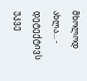მხოლოდ ახლა... - დეტექტივს უკვე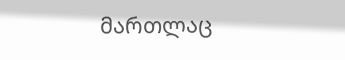მართლაც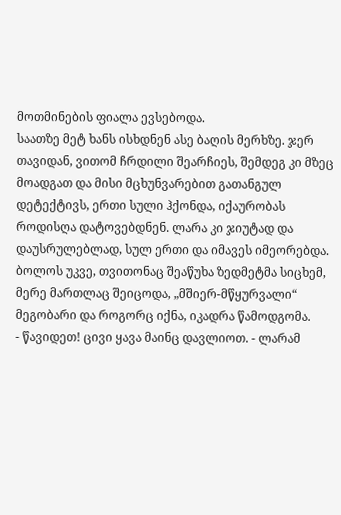მოთმინების ფიალა ევსებოდა.
საათზე მეტ ხანს ისხდნენ ასე ბაღის მერხზე. ჯერ თავიდან, ვითომ ჩრდილი შეარჩიეს, შემდეგ კი მზეც მოადგათ და მისი მცხუნვარებით გათანგულ დეტექტივს, ერთი სული ჰქონდა, იქაურობას როდისღა დატოვებდნენ. ლარა კი ჯიუტად და დაუსრულებლად, სულ ერთი და იმავეს იმეორებდა. ბოლოს უკვე, თვითონაც შეაწუხა ზედმეტმა სიცხემ, მერე მართლაც შეიცოდა, „მშიერ-მწყურვალი“ მეგობარი და როგორც იქნა, იკადრა წამოდგომა.
- წავიდეთ! ცივი ყავა მაინც დავლიოთ. - ლარამ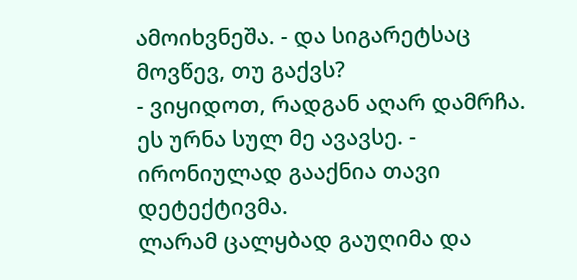ამოიხვნეშა. - და სიგარეტსაც მოვწევ, თუ გაქვს?
- ვიყიდოთ, რადგან აღარ დამრჩა. ეს ურნა სულ მე ავავსე. - ირონიულად გააქნია თავი დეტექტივმა.
ლარამ ცალყბად გაუღიმა და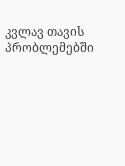კვლავ თავის პრობლემებში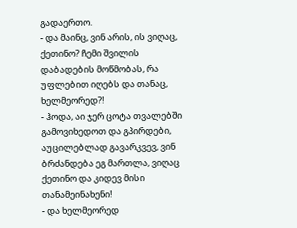გადაერთო.
- და მაინც, ვინ არის, ის ვიღაც, ქეთინო? ჩემი შვილის დაბადების მოწმობას, რა უფლებით იღებს და თანაც, ხელმეორედ?!
- ჰოდა, აი ჯერ ცოტა თვალებში გამოვიხედოთ და გპირდები, აუცილებლად გავარკვევ, ვინ ბრძანდება ეგ მართლა, ვიღაც ქეთინო და კიდევ მისი თანამეინახენი!
- და ხელმეორედ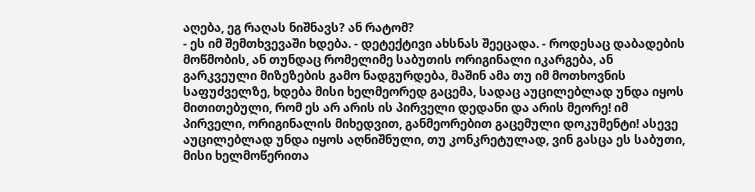აღება, ეგ რაღას ნიშნავს? ან რატომ?
- ეს იმ შემთხვევაში ხდება. - დეტექტივი ახსნას შეეცადა. - როდესაც დაბადების მოწმობის, ან თუნდაც რომელიმე საბუთის ორიგინალი იკარგება, ან გარკვეული მიზეზების გამო ნადგურდება, მაშინ ამა თუ იმ მოთხოვნის საფუძველზე, ხდება მისი ხელმეორედ გაცემა, სადაც აუცილებლად უნდა იყოს მითითებული, რომ ეს არ არის ის პირველი დედანი და არის მეორე! იმ პირველი, ორიგინალის მიხედვით, განმეორებით გაცემული დოკუმენტი! ასევე აუცილებლად უნდა იყოს აღნიშნული, თუ კონკრეტულად, ვინ გასცა ეს საბუთი, მისი ხელმოწერითა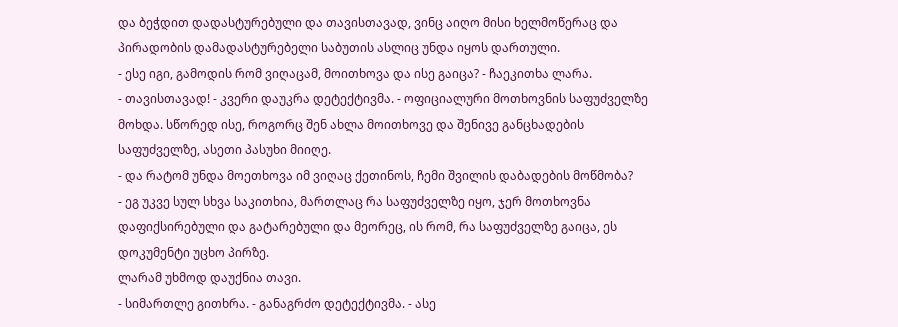და ბეჭდით დადასტურებული და თავისთავად, ვინც აიღო მისი ხელმოწერაც და პირადობის დამადასტურებელი საბუთის ასლიც უნდა იყოს დართული.
- ესე იგი, გამოდის რომ ვიღაცამ, მოითხოვა და ისე გაიცა? - ჩაეკითხა ლარა.
- თავისთავად! - კვერი დაუკრა დეტექტივმა. - ოფიციალური მოთხოვნის საფუძველზე მოხდა. სწორედ ისე, როგორც შენ ახლა მოითხოვე და შენივე განცხადების საფუძველზე, ასეთი პასუხი მიიღე.
- და რატომ უნდა მოეთხოვა იმ ვიღაც ქეთინოს, ჩემი შვილის დაბადების მოწმობა?
- ეგ უკვე სულ სხვა საკითხია, მართლაც რა საფუძველზე იყო, ჯერ მოთხოვნა დაფიქსირებული და გატარებული და მეორეც, ის რომ, რა საფუძველზე გაიცა, ეს დოკუმენტი უცხო პირზე.
ლარამ უხმოდ დაუქნია თავი.
- სიმართლე გითხრა. - განაგრძო დეტექტივმა. - ასე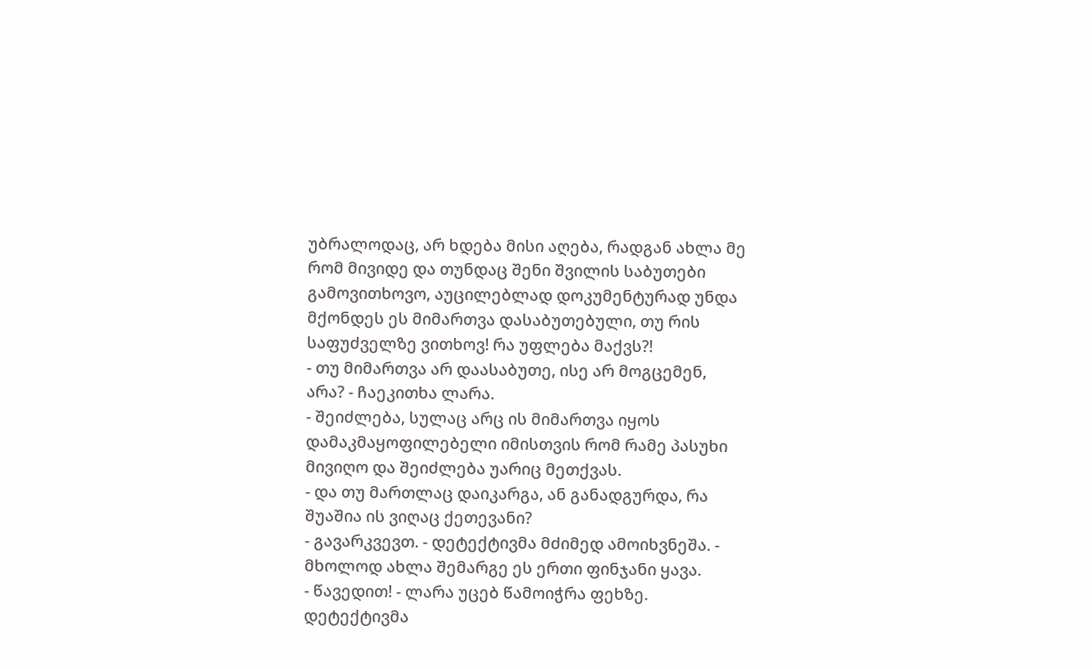უბრალოდაც, არ ხდება მისი აღება, რადგან ახლა მე რომ მივიდე და თუნდაც შენი შვილის საბუთები გამოვითხოვო, აუცილებლად დოკუმენტურად უნდა მქონდეს ეს მიმართვა დასაბუთებული, თუ რის საფუძველზე ვითხოვ! რა უფლება მაქვს?!
- თუ მიმართვა არ დაასაბუთე, ისე არ მოგცემენ, არა? - ჩაეკითხა ლარა.
- შეიძლება, სულაც არც ის მიმართვა იყოს დამაკმაყოფილებელი იმისთვის რომ რამე პასუხი მივიღო და შეიძლება უარიც მეთქვას.
- და თუ მართლაც დაიკარგა, ან განადგურდა, რა შუაშია ის ვიღაც ქეთევანი?
- გავარკვევთ. - დეტექტივმა მძიმედ ამოიხვნეშა. - მხოლოდ ახლა შემარგე ეს ერთი ფინჯანი ყავა.
- წავედით! - ლარა უცებ წამოიჭრა ფეხზე.
დეტექტივმა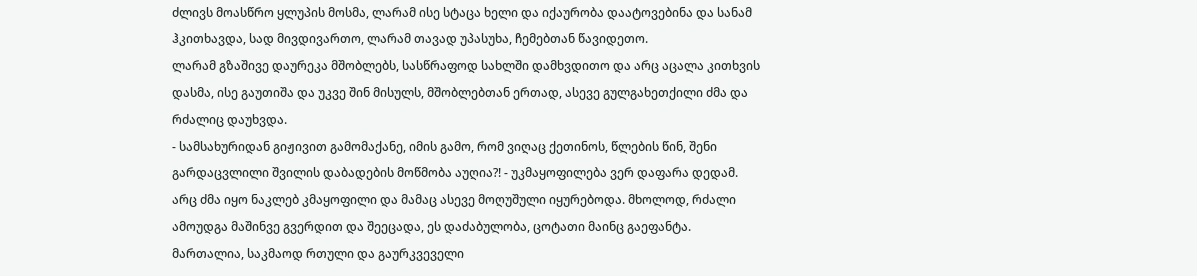ძლივს მოასწრო ყლუპის მოსმა, ლარამ ისე სტაცა ხელი და იქაურობა დაატოვებინა და სანამ ჰკითხავდა, სად მივდივართო, ლარამ თავად უპასუხა, ჩემებთან წავიდეთო.
ლარამ გზაშივე დაურეკა მშობლებს, სასწრაფოდ სახლში დამხვდითო და არც აცალა კითხვის დასმა, ისე გაუთიშა და უკვე შინ მისულს, მშობლებთან ერთად, ასევე გულგახეთქილი ძმა და რძალიც დაუხვდა.
- სამსახურიდან გიჟივით გამომაქანე, იმის გამო, რომ ვიღაც ქეთინოს, წლების წინ, შენი გარდაცვლილი შვილის დაბადების მოწმობა აუღია?! - უკმაყოფილება ვერ დაფარა დედამ.
არც ძმა იყო ნაკლებ კმაყოფილი და მამაც ასევე მოღუშული იყურებოდა. მხოლოდ, რძალი ამოუდგა მაშინვე გვერდით და შეეცადა, ეს დაძაბულობა, ცოტათი მაინც გაეფანტა.
მართალია, საკმაოდ რთული და გაურკვეველი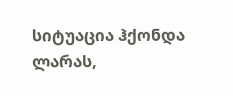სიტუაცია ჰქონდა ლარას,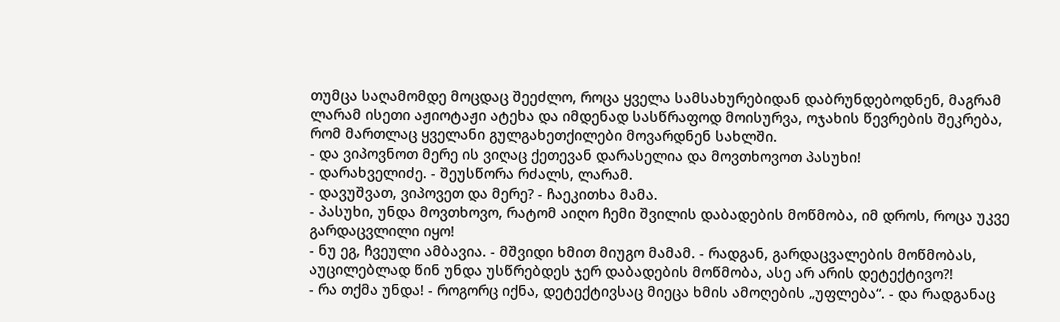თუმცა საღამომდე მოცდაც შეეძლო, როცა ყველა სამსახურებიდან დაბრუნდებოდნენ, მაგრამ ლარამ ისეთი აჟიოტაჟი ატეხა და იმდენად სასწრაფოდ მოისურვა, ოჯახის წევრების შეკრება, რომ მართლაც ყველანი გულგახეთქილები მოვარდნენ სახლში.
- და ვიპოვნოთ მერე ის ვიღაც ქეთევან დარასელია და მოვთხოვოთ პასუხი!
- დარახველიძე. - შეუსწორა რძალს, ლარამ.
- დავუშვათ, ვიპოვეთ და მერე? - ჩაეკითხა მამა.
- პასუხი, უნდა მოვთხოვო, რატომ აიღო ჩემი შვილის დაბადების მოწმობა, იმ დროს, როცა უკვე გარდაცვლილი იყო!
- ნუ ეგ, ჩვეული ამბავია. - მშვიდი ხმით მიუგო მამამ. - რადგან, გარდაცვალების მოწმობას, აუცილებლად წინ უნდა უსწრებდეს ჯერ დაბადების მოწმობა, ასე არ არის დეტექტივო?!
- რა თქმა უნდა! - როგორც იქნა, დეტექტივსაც მიეცა ხმის ამოღების „უფლება“. - და რადგანაც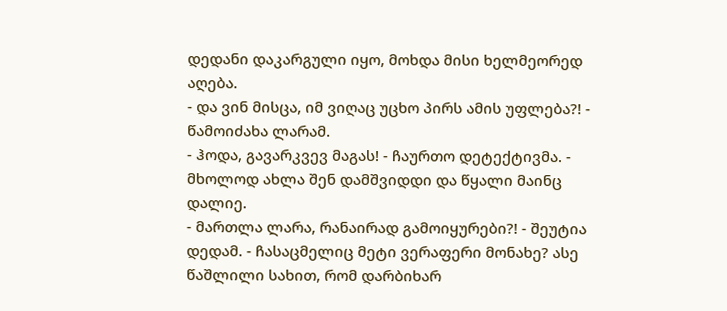დედანი დაკარგული იყო, მოხდა მისი ხელმეორედ აღება.
- და ვინ მისცა, იმ ვიღაც უცხო პირს ამის უფლება?! - წამოიძახა ლარამ.
- ჰოდა, გავარკვევ მაგას! - ჩაურთო დეტექტივმა. - მხოლოდ ახლა შენ დამშვიდდი და წყალი მაინც დალიე.
- მართლა ლარა, რანაირად გამოიყურები?! - შეუტია დედამ. - ჩასაცმელიც მეტი ვერაფერი მონახე? ასე წაშლილი სახით, რომ დარბიხარ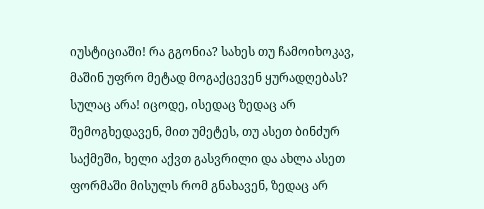იუსტიციაში! რა გგონია? სახეს თუ ჩამოიხოკავ, მაშინ უფრო მეტად მოგაქცევენ ყურადღებას? სულაც არა! იცოდე, ისედაც ზედაც არ შემოგხედავენ, მით უმეტეს, თუ ასეთ ბინძურ საქმეში, ხელი აქვთ გასვრილი და ახლა ასეთ ფორმაში მისულს რომ გნახავენ, ზედაც არ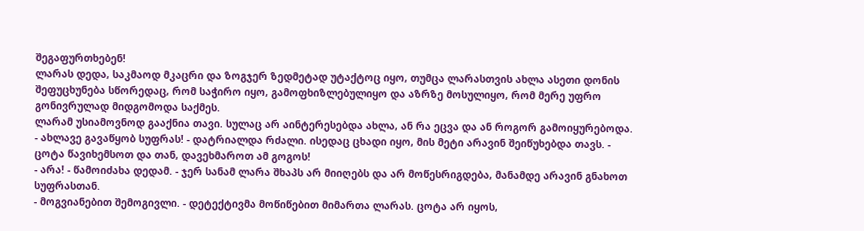შეგაფურთხებენ!
ლარას დედა, საკმაოდ მკაცრი და ზოგჯერ ზედმეტად უტაქტოც იყო, თუმცა ლარასთვის ახლა ასეთი დონის შეფუცხუნება სწორედაც, რომ საჭირო იყო, გამოფხიზლებულიყო და აზრზე მოსულიყო, რომ მერე უფრო გონივრულად მიდგომოდა საქმეს.
ლარამ უსიამოვნოდ გააქნია თავი. სულაც არ აინტერესებდა ახლა, ან რა ეცვა და ან როგორ გამოიყურებოდა.
- ახლავე გავაწყობ სუფრას! - დატრიალდა რძალი. ისედაც ცხადი იყო, მის მეტი არავინ შეიწუხებდა თავს. - ცოტა წავიხემსოთ და თან, დავეხმაროთ ამ გოგოს!
- არა! - წამოიძახა დედამ. - ჯერ სანამ ლარა შხაპს არ მიიღებს და არ მოწესრიგდება, მანამდე არავინ გნახოთ სუფრასთან.
- მოგვიანებით შემოგივლი. - დეტექტივმა მოწიწებით მიმართა ლარას. ცოტა არ იყოს,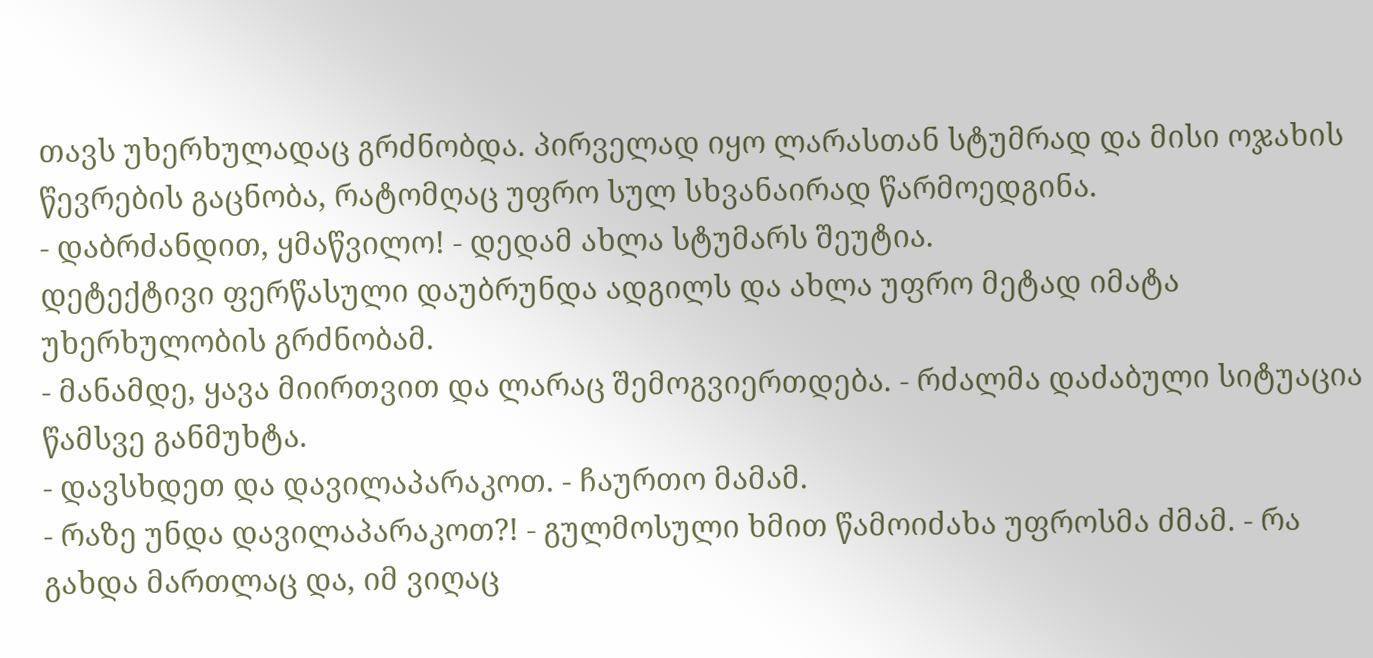თავს უხერხულადაც გრძნობდა. პირველად იყო ლარასთან სტუმრად და მისი ოჯახის წევრების გაცნობა, რატომღაც უფრო სულ სხვანაირად წარმოედგინა.
- დაბრძანდით, ყმაწვილო! - დედამ ახლა სტუმარს შეუტია.
დეტექტივი ფერწასული დაუბრუნდა ადგილს და ახლა უფრო მეტად იმატა უხერხულობის გრძნობამ.
- მანამდე, ყავა მიირთვით და ლარაც შემოგვიერთდება. - რძალმა დაძაბული სიტუაცია წამსვე განმუხტა.
- დავსხდეთ და დავილაპარაკოთ. - ჩაურთო მამამ.
- რაზე უნდა დავილაპარაკოთ?! - გულმოსული ხმით წამოიძახა უფროსმა ძმამ. - რა გახდა მართლაც და, იმ ვიღაც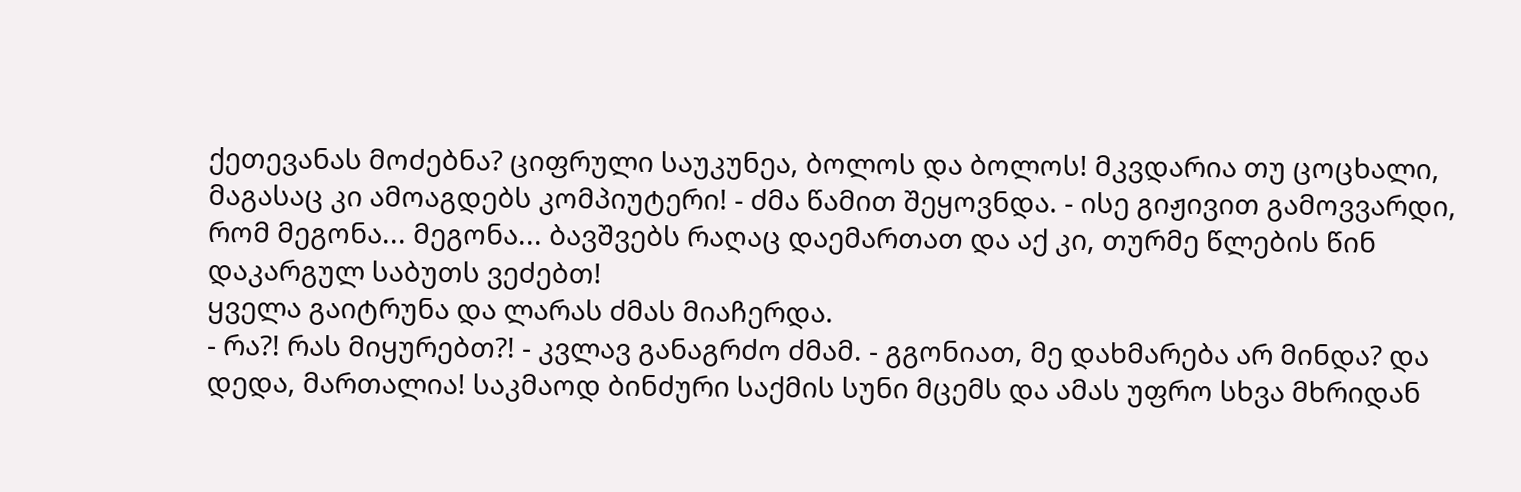ქეთევანას მოძებნა? ციფრული საუკუნეა, ბოლოს და ბოლოს! მკვდარია თუ ცოცხალი, მაგასაც კი ამოაგდებს კომპიუტერი! - ძმა წამით შეყოვნდა. - ისე გიჟივით გამოვვარდი, რომ მეგონა... მეგონა... ბავშვებს რაღაც დაემართათ და აქ კი, თურმე წლების წინ დაკარგულ საბუთს ვეძებთ!
ყველა გაიტრუნა და ლარას ძმას მიაჩერდა.
- რა?! რას მიყურებთ?! - კვლავ განაგრძო ძმამ. - გგონიათ, მე დახმარება არ მინდა? და დედა, მართალია! საკმაოდ ბინძური საქმის სუნი მცემს და ამას უფრო სხვა მხრიდან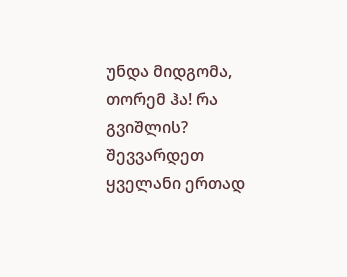უნდა მიდგომა, თორემ ჰა! რა გვიშლის? შევვარდეთ ყველანი ერთად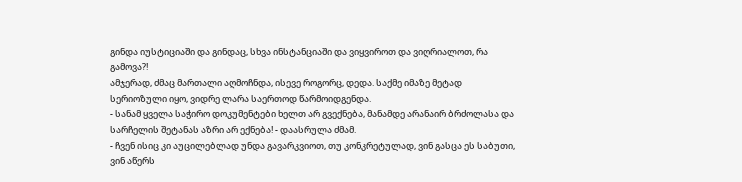გინდა იუსტიციაში და გინდაც, სხვა ინსტანციაში და ვიყვიროთ და ვიღრიალოთ, რა გამოვა?!
ამჯერად, ძმაც მართალი აღმოჩნდა, ისევე როგორც, დედა. საქმე იმაზე მეტად სერიოზული იყო, ვიდრე ლარა საერთოდ წარმოიდგენდა.
- სანამ ყველა საჭირო დოკუმენტები ხელთ არ გვექნება, მანამდე არანაირ ბრძოლასა და სარჩელის შეტანას აზრი არ ექნება! - დაასრულა ძმამ.
- ჩვენ ისიც კი აუცილებლად უნდა გავარკვიოთ, თუ კონკრეტულად, ვინ გასცა ეს საბუთი, ვინ აწერს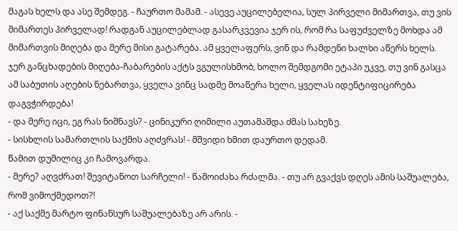მაგას ხელს და ასე შემდეგ. - ჩაურთო მამამ. - ასევე აუცილებელია, სულ პირველი მიმართვა, თუ ვის მიმართეს პირველად! რადგან აუცილებლად გასარკვევია ჯერ ის, რომ რა საფუძველზე მოხდა ამ მიმართვის მიღება და მერე მისი გატარება. ამ ყველაფერს, ვინ და რამდენი ხალხი აწერს ხელს. ჯერ განცხადების მიღება-ჩაბარების აქტს ვგულისხმობ, ხოლო შემდგომი ეტაპი უკვე, თუ ვინ გასცა ამ საბუთის აღების ნებართვა, ყველა ვინც სადმე მოაწერა ხელი, ყველას იდენტიფიცირება დაგვჭირდება!
- და მერე იცი, ეგ რას ნიშნავს? - ცინიკური ღიმილი აუთამაშდა ძმას სახეზე.
- სისხლის სამართლის საქმის აღძვრას! - მშვიდი ხმით დაურთო დედამ.
წამით დუმილიც კი ჩამოვარდა.
- მერე? აღვძრათ! შევიტანოთ სარჩელი! - წამოიძახა რძალმა. - თუ არ გვაქვს დღეს ამის საშუალება, რომ ვიმოქმედოთ?!
- აქ საქმე მარტო ფინანსურ საშუალებაზე არ არის. -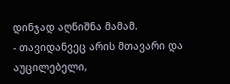დინჯად აღნიშნა მამამ.
- თავიდანვეც არის მთავარი და აუცილებელი,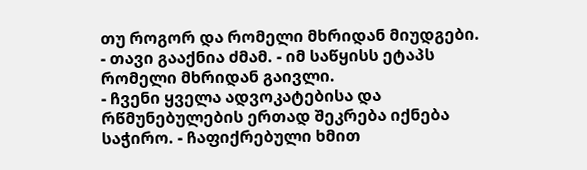თუ როგორ და რომელი მხრიდან მიუდგები. - თავი გააქნია ძმამ. - იმ საწყისს ეტაპს რომელი მხრიდან გაივლი.
- ჩვენი ყველა ადვოკატებისა და რწმუნებულების ერთად შეკრება იქნება საჭირო. - ჩაფიქრებული ხმით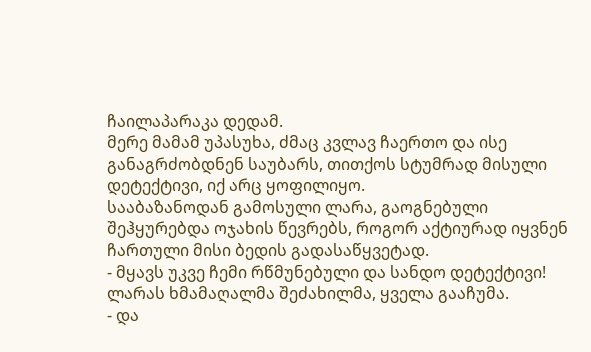ჩაილაპარაკა დედამ.
მერე მამამ უპასუხა, ძმაც კვლავ ჩაერთო და ისე განაგრძობდნენ საუბარს, თითქოს სტუმრად მისული დეტექტივი, იქ არც ყოფილიყო.
სააბაზანოდან გამოსული ლარა, გაოგნებული შეჰყურებდა ოჯახის წევრებს, როგორ აქტიურად იყვნენ ჩართული მისი ბედის გადასაწყვეტად.
- მყავს უკვე ჩემი რწმუნებული და სანდო დეტექტივი!
ლარას ხმამაღალმა შეძახილმა, ყველა გააჩუმა.
- და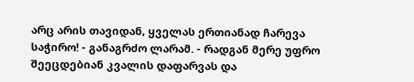არც არის თავიდან, ყველას ერთიანად ჩარევა საჭირო! - განაგრძო ლარამ. - რადგან მერე უფრო შეეცდებიან კვალის დაფარვას და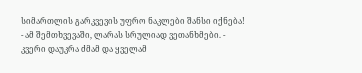სიმართლის გარკვევის უფრო ნაკლები შანსი იქნება!
- ამ შემთხვევაში, ლარას სრულიად ვეთანხმები. - კვერი დაუკრა ძმამ და ყველამ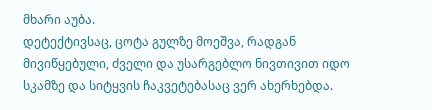მხარი აუბა.
დეტექტივსაც, ცოტა გულზე მოეშვა, რადგან მივიწყებული, ძველი და უსარგებლო ნივთივით იდო სკამზე და სიტყვის ჩაკვეტებასაც ვერ ახერხებდა.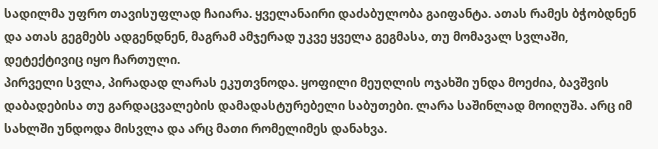სადილმა უფრო თავისუფლად ჩაიარა. ყველანაირი დაძაბულობა გაიფანტა. ათას რამეს ბჭობდნენ და ათას გეგმებს ადგენდნენ, მაგრამ ამჯერად უკვე ყველა გეგმასა, თუ მომავალ სვლაში, დეტექტივიც იყო ჩართული.
პირველი სვლა, პირადად ლარას ეკუთვნოდა. ყოფილი მეუღლის ოჯახში უნდა მოეძია, ბავშვის დაბადებისა თუ გარდაცვალების დამადასტურებელი საბუთები. ლარა საშინლად მოიღუშა. არც იმ სახლში უნდოდა მისვლა და არც მათი რომელიმეს დანახვა.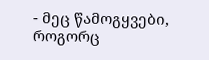- მეც წამოგყვები, როგორც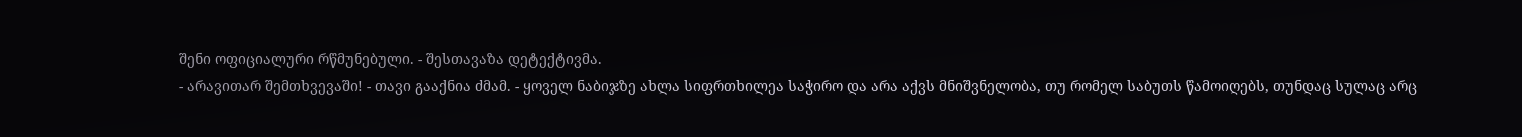შენი ოფიციალური რწმუნებული. - შესთავაზა დეტექტივმა.
- არავითარ შემთხვევაში! - თავი გააქნია ძმამ. - ყოველ ნაბიჯზე ახლა სიფრთხილეა საჭირო და არა აქვს მნიშვნელობა, თუ რომელ საბუთს წამოიღებს, თუნდაც სულაც არც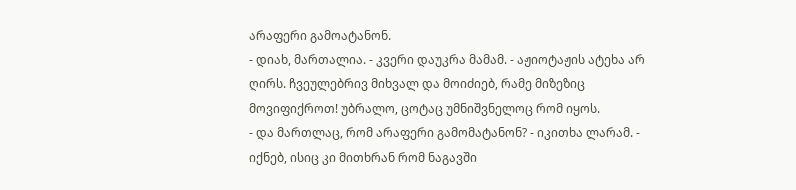არაფერი გამოატანონ.
- დიახ, მართალია. - კვერი დაუკრა მამამ. - აჟიოტაჟის ატეხა არ ღირს. ჩვეულებრივ მიხვალ და მოიძიებ, რამე მიზეზიც მოვიფიქროთ! უბრალო, ცოტაც უმნიშვნელოც რომ იყოს.
- და მართლაც, რომ არაფერი გამომატანონ? - იკითხა ლარამ. - იქნებ, ისიც კი მითხრან რომ ნაგავში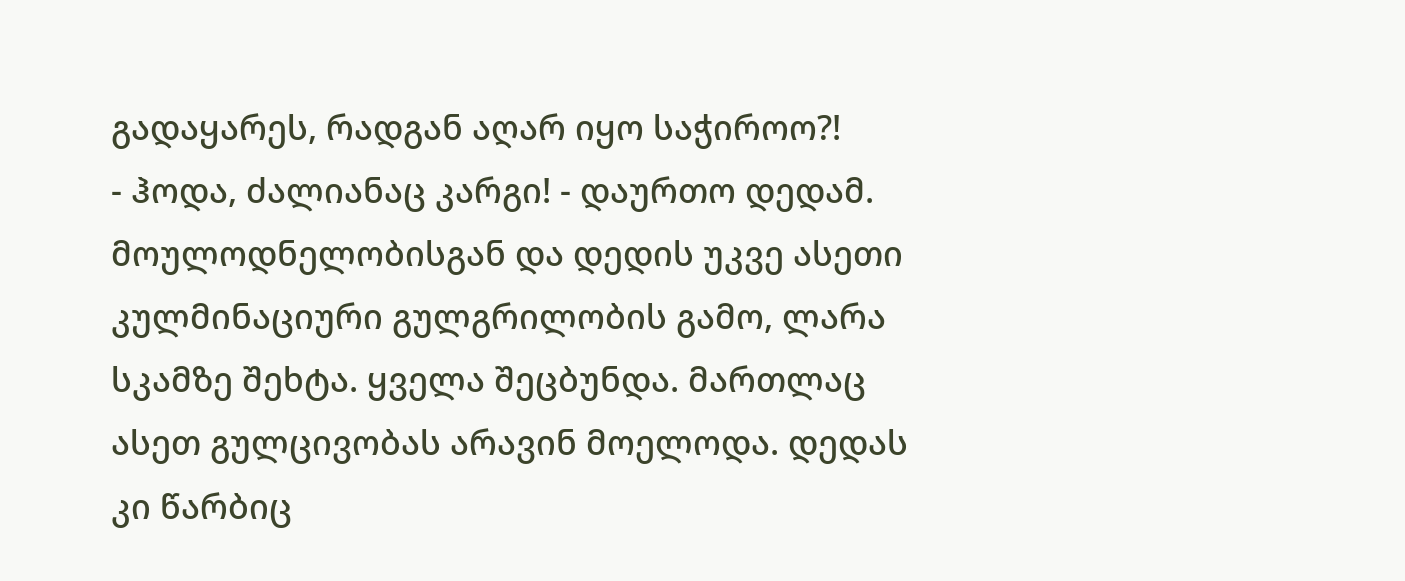გადაყარეს, რადგან აღარ იყო საჭიროო?!
- ჰოდა, ძალიანაც კარგი! - დაურთო დედამ.
მოულოდნელობისგან და დედის უკვე ასეთი კულმინაციური გულგრილობის გამო, ლარა სკამზე შეხტა. ყველა შეცბუნდა. მართლაც ასეთ გულცივობას არავინ მოელოდა. დედას კი წარბიც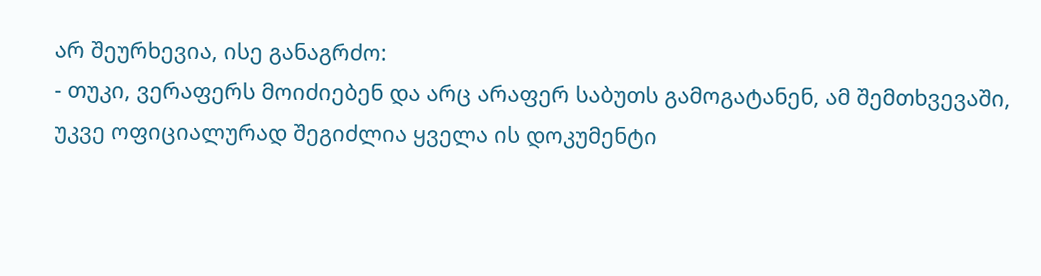არ შეურხევია, ისე განაგრძო:
- თუკი, ვერაფერს მოიძიებენ და არც არაფერ საბუთს გამოგატანენ, ამ შემთხვევაში, უკვე ოფიციალურად შეგიძლია ყველა ის დოკუმენტი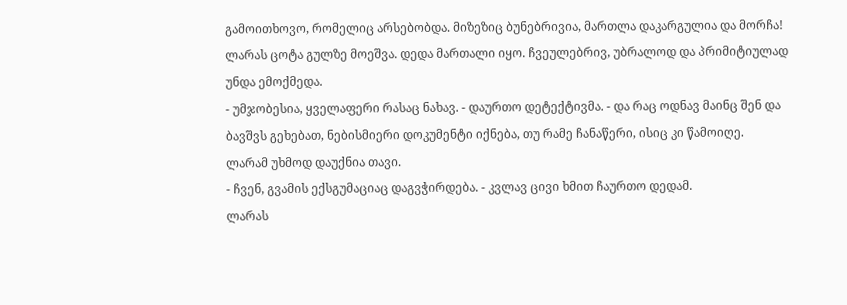გამოითხოვო, რომელიც არსებობდა. მიზეზიც ბუნებრივია, მართლა დაკარგულია და მორჩა!
ლარას ცოტა გულზე მოეშვა. დედა მართალი იყო. ჩვეულებრივ, უბრალოდ და პრიმიტიულად უნდა ემოქმედა.
- უმჯობესია, ყველაფერი რასაც ნახავ. - დაურთო დეტექტივმა. - და რაც ოდნავ მაინც შენ და ბავშვს გეხებათ, ნებისმიერი დოკუმენტი იქნება, თუ რამე ჩანაწერი, ისიც კი წამოიღე.
ლარამ უხმოდ დაუქნია თავი.
- ჩვენ, გვამის ექსგუმაციაც დაგვჭირდება. - კვლავ ცივი ხმით ჩაურთო დედამ.
ლარას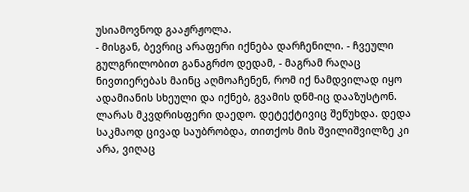უსიამოვნოდ გააჟრჟოლა.
- მისგან, ბევრიც არაფერი იქნება დარჩენილი. - ჩვეული გულგრილობით განაგრძო დედამ, - მაგრამ რაღაც ნივთიერებას მაინც აღმოაჩენენ, რომ იქ ნამდვილად იყო ადამიანის სხეული და იქნებ, გვამის დნმ-იც დააზუსტონ.
ლარას მკვდრისფერი დაედო. დეტექტივიც შეწუხდა. დედა საკმაოდ ცივად საუბრობდა, თითქოს მის შვილიშვილზე კი არა, ვიღაც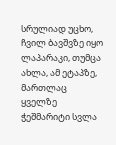სრულიად უცხო, ჩვილ ბავშვზე იყო ლაპარაკი, თუმცა ახლა, ამ ეტაპზე, მართლაც ყველზე ჭეშმარიტი სვლა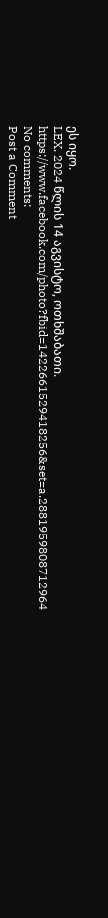ეს იყო.
LEX. 2024 წლის 14 აგვისტო, ოთხშაბათი.
https://www.facebook.com/photo?fbid=1422661529418256&set=a.2881959808712964
No comments:
Post a Comment